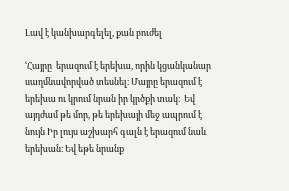Լավ է կանխարգելել, քան բուժել

ՙՀայրը  երազում է երեխա, որին կցանկանար սաղմնավորված տեսնել։ Մայրը երազում է երեխա ու կրում նրան իր կրծքի տակ։  Եվ այդժամ թե մոր, թե երեխայի մեջ ապրում է նույն Իր լույս աշխարհ գալն է երազում նաև երեխան։ Եվ եթե նրանք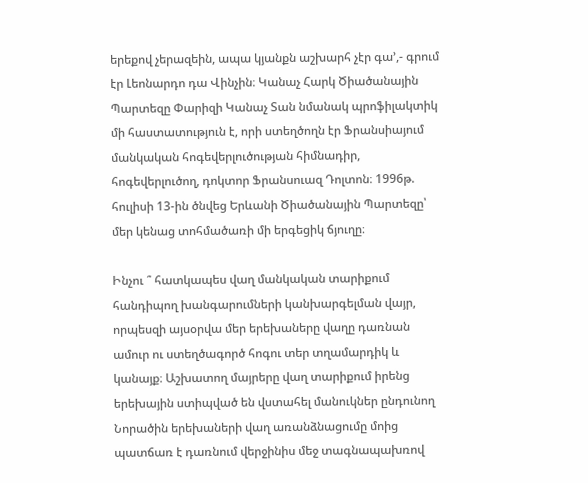երեքով չերազեին, ապա կյանքն աշխարհ չէր գա՚,- գրում էր Լեոնարդո դա Վինչին։ Կանաչ Հարկ Ծիածանային Պարտեզը Փարիզի Կանաչ Տան նմանակ պրոֆիլակտիկ մի հաստատություն է, որի ստեղծողն էր Ֆրանսիայում մանկական հոգեվերլուծության հիմնադիր, հոգեվերլուծող, դոկտոր Ֆրանսուազ Դոլտոն։ 1996թ. հուլիսի 13-ին ծնվեց Երևանի Ծիածանային Պարտեզը՝ մեր կենաց տոհմածառի մի երգեցիկ ճյուղը։

Ինչու ՞ հատկապես վաղ մանկական տարիքում հանդիպող խանգարումների կանխարգելման վայր, որպեսզի այսօրվա մեր երեխաները վաղը դառնան ամուր ու ստեղծագործ հոգու տեր տղամարդիկ և կանայք։ Աշխատող մայրերը վաղ տարիքում իրենց երեխային ստիպված են վստահել մանուկներ ընդունող Նորածին երեխաների վաղ առանձնացումը մոից պատճառ է դառնում վերջինիս մեջ տագնապախռով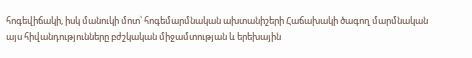հոգեվիճակի, իսկ մանուկի մոտ՝ հոգեմարմնական ախտանիշերի Հաճախակի ծագող մարմնական այս հիվանդությունները բժշկական միջամտության և երեխային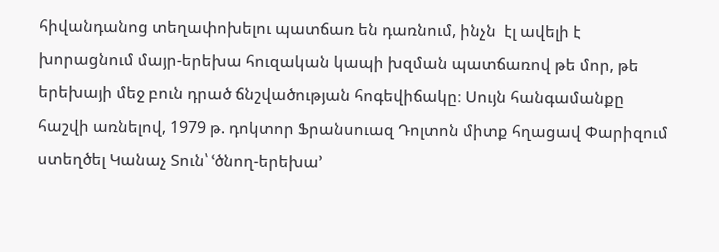հիվանդանոց տեղափոխելու պատճառ են դառնում, ինչն  էլ ավելի է խորացնում մայր-երեխա հուզական կապի խզման պատճառով թե մոր, թե երեխայի մեջ բուն դրած ճնշվածության հոգեվիճակը։ Սույն հանգամանքը հաշվի առնելով, 1979 թ. դոկտոր Ֆրանսուազ Դոլտոն միտք հղացավ Փարիզում ստեղծել Կանաչ Տուն՝ ՙծնող-երեխա՚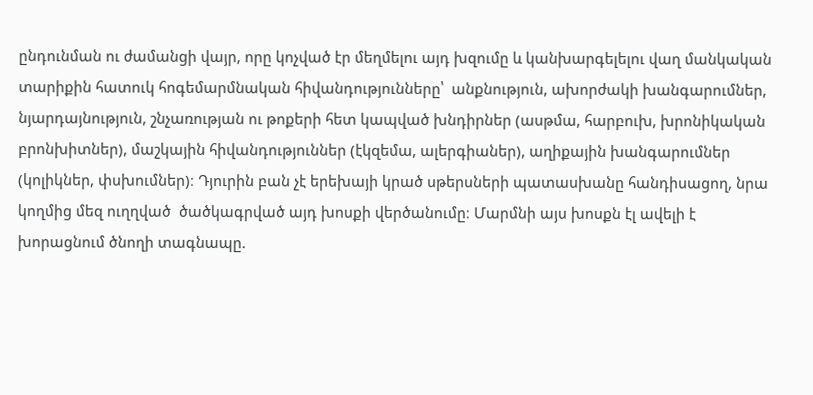ընդունման ու ժամանցի վայր, որը կոչված էր մեղմելու այդ խզումը և կանխարգելելու վաղ մանկական տարիքին հատուկ հոգեմարմնական հիվանդությունները՝  անքնություն, ախորժակի խանգարումներ, նյարդայնություն, շնչառության ու թոքերի հետ կապված խնդիրներ (ասթմա, հարբուխ, խրոնիկական բրոնխիտներ), մաշկային հիվանդություններ (էկզեմա, ալերգիաներ), աղիքային խանգարումներ (կոլիկներ, փսխումներ)։ Դյուրին բան չէ երեխայի կրած սթերսների պատասխանը հանդիսացող, նրա կողմից մեզ ուղղված  ծածկագրված այդ խոսքի վերծանումը։ Մարմնի այս խոսքն էլ ավելի է խորացնում ծնողի տագնապը.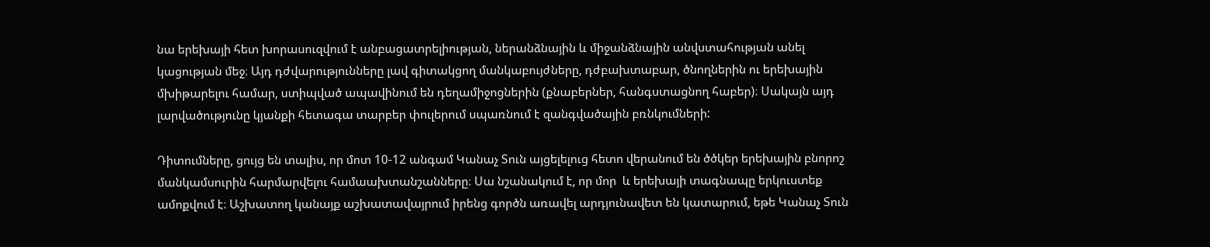նա երեխայի հետ խորասուզվում է անբացատրելիության, ներանձնային և միջանձնային անվստահության անել կացության մեջ։ Այդ դժվարությունները լավ գիտակցող մանկաբույժները, դժբախտաբար, ծնողներին ու երեխային մխիթարելու համար, ստիպված ապավինում են դեղամիջոցներին (քնաբերներ, հանգստացնող հաբեր)։ Սակայն այդ լարվածությունը կյանքի հետագա տարբեր փուլերում սպառնում է զանգվածային բռնկումների:

Դիտումները, ցույց են տալիս, որ մոտ 10-12 անգամ Կանաչ Տուն այցելելուց հետո վերանում են ծծկեր երեխային բնորոշ մանկամսուրին հարմարվելու համաախտանշանները։ Սա նշանակում է, որ մոր  և երեխայի տագնապը երկուստեք ամոքվում է։ Աշխատող կանայք աշխատավայրում իրենց գործն առավել արդյունավետ են կատարում, եթե Կանաչ Տուն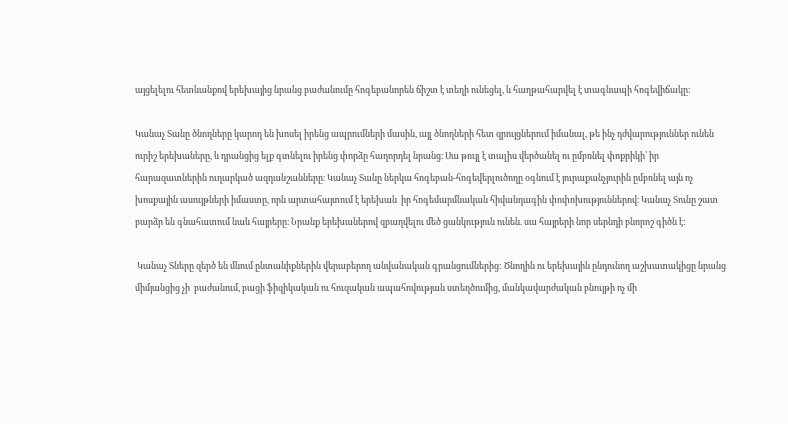այցելելու հետևանքով երեխայից նրանց բաժանումը հոգեբանորեն ճիշտ է տեղի ունեցել, և հաղթահարվել է տագնապի հոգեվիճակը։

Կանաչ Տանը ծնողները կարող են խոսել իրենց ապրումների մասին, այլ ծնողների հետ զրույցներում իմանալ, թե ինչ դժվարություններ ունեն ուրիշ երեխաները, և դրանցից ելք գտնելու իրենց փորձը հաղորդել նրանց։ Սա թույլ է տալիս վերծանել ու ըմբռնել փոքրիկի՝ իր հարազատներին ուղարկած ազդանշանները։ Կանաչ Տանը ներկա հոգեբան-հոգեվերլուծողը օգնում է յուրաքանչյուրին ըմբռնել այն ոչ խոսքային ասույթների իմաստը, որն արտահայտում է երեխան  իր հոգեմարմնական հիվանդագին փոփոխություններով։ Կանաչ Տունը շատ բարձր են գնահատում նաև հայրերը։ Նրանք երեխաներով զբաղվելու մեծ ցանկություն ունեն. սա հայրերի նոր սերնդի բնորոշ գիծն է:

 Կանաչ Տները զերծ են մնում ընտանիքներին վերաբերող անվանական գրանցումներից: Ծնողին ու երեխային ընդունող աշխատակիցը նրանց միմյանցից չի  բաժանում, բացի ֆիզիկական ու հուզական ապահովության ստեղծումից, մանկավարժական բնույթի ոչ մի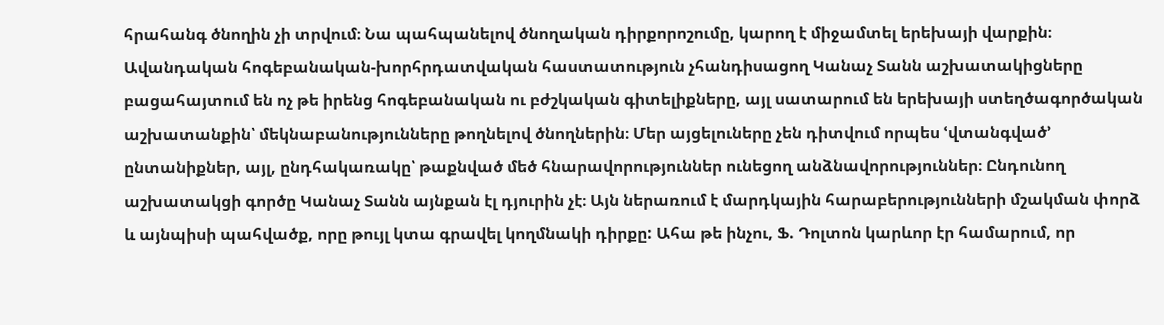հրահանգ ծնողին չի տրվում։ Նա պահպանելով ծնողական դիրքորոշումը, կարող է միջամտել երեխայի վարքին։ Ավանդական հոգեբանական-խորհրդատվական հաստատություն չհանդիսացող Կանաչ Տանն աշխատակիցները բացահայտում են ոչ թե իրենց հոգեբանական ու բժշկական գիտելիքները, այլ սատարում են երեխայի ստեղծագործական աշխատանքին՝ մեկնաբանությունները թողնելով ծնողներին։ Մեր այցելուները չեն դիտվում որպես ՙվտանգված՚ ընտանիքներ, այլ, ընդհակառակը՝ թաքնված մեծ հնարավորություններ ունեցող անձնավորություններ։ Ընդունող աշխատակցի գործը Կանաչ Տանն այնքան էլ դյուրին չէ։ Այն ներառում է մարդկային հարաբերությունների մշակման փորձ և այնպիսի պահվածք, որը թույլ կտա գրավել կողմնակի դիրքը: Ահա թե ինչու, Ֆ. Դոլտոն կարևոր էր համարում, որ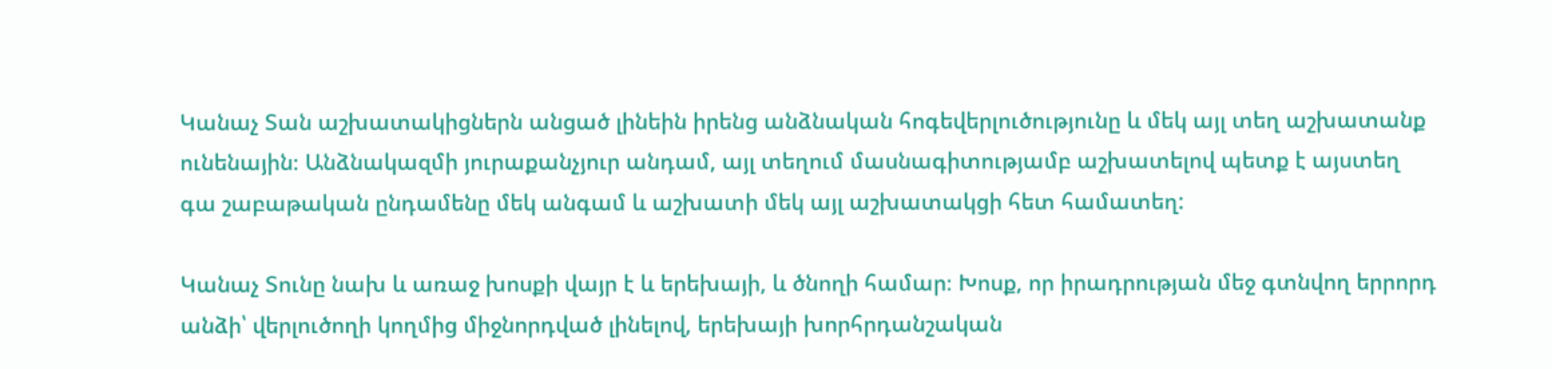Կանաչ Տան աշխատակիցներն անցած լինեին իրենց անձնական հոգեվերլուծությունը և մեկ այլ տեղ աշխատանք ունենային։ Անձնակազմի յուրաքանչյուր անդամ, այլ տեղում մասնագիտությամբ աշխատելով պետք է այստեղ գա շաբաթական ընդամենը մեկ անգամ և աշխատի մեկ այլ աշխատակցի հետ համատեղ:

Կանաչ Տունը նախ և առաջ խոսքի վայր է և երեխայի, և ծնողի համար։ Խոսք, որ իրադրության մեջ գտնվող երրորդ անձի՝ վերլուծողի կողմից միջնորդված լինելով, երեխայի խորհրդանշական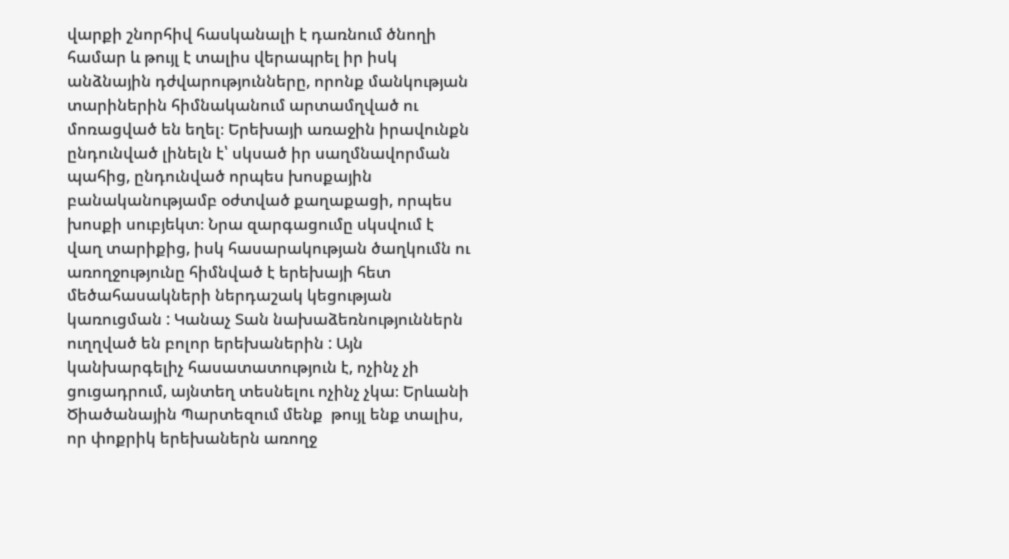վարքի շնորհիվ հասկանալի է դառնում ծնողի համար և թույլ է տալիս վերապրել իր իսկ անձնային դժվարությունները, որոնք մանկության տարիներին հիմնականում արտամղված ու մոռացված են եղել։ Երեխայի առաջին իրավունքն ընդունված լինելն է՝ սկսած իր սաղմնավորման պահից, ընդունված որպես խոսքային բանականությամբ օժտված քաղաքացի, որպես խոսքի սուբյեկտ։ Նրա զարգացումը սկսվում է վաղ տարիքից, իսկ հասարակության ծաղկումն ու առողջությունը հիմնված է երեխայի հետ մեծահասակների ներդաշակ կեցության կառուցման : Կանաչ Տան նախաձեռնություններն ուղղված են բոլոր երեխաներին : Այն կանխարգելիչ հասատատություն է, ոչինչ չի ցուցադրում, այնտեղ տեսնելու ոչինչ չկա։ Երևանի Ծիածանային Պարտեզում մենք  թույլ ենք տալիս, որ փոքրիկ երեխաներն առողջ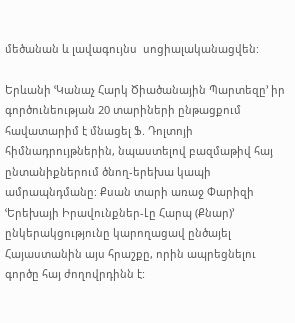մեծանան և լավագույնս  սոցիալականացվեն:

Երևանի ՙԿանաչ Հարկ Ծիածանային Պարտեզը՚ իր գործունեության 20 տարիների ընթացքում հավատարիմ է մնացել Ֆ. Դոլտոյի հիմնադրույթներին, նպաստելով բազմաթիվ հայ ընտանիքներում ծնող-երեխա կապի ամրապնդմանը: Քսան տարի առաջ Փարիզի ՙԵրեխայի Իրավունքներ-Լը Հարպ (Քնար)՚ ընկերակցությունը կարողացավ ընծայել Հայաստանին այս հրաշքը, որին ապրեցնելու գործը հայ ժողովրդինն է: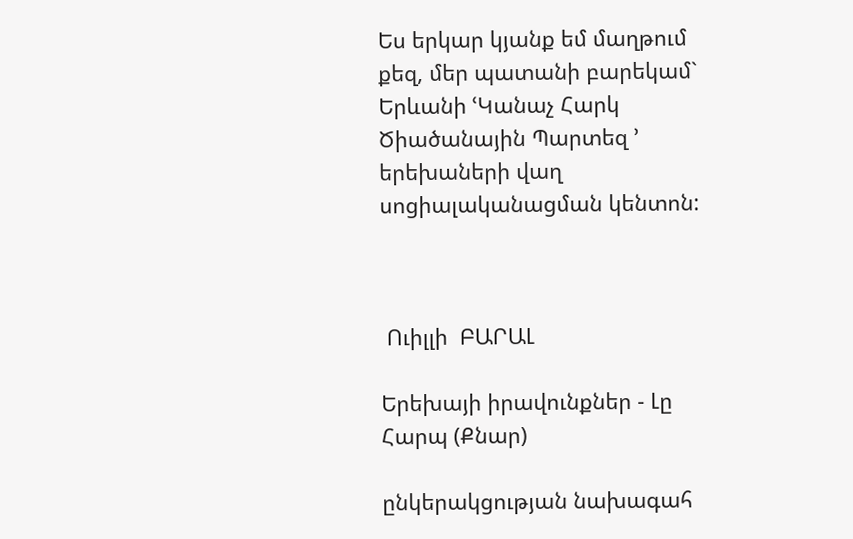Ես երկար կյանք եմ մաղթում քեզ, մեր պատանի բարեկամ` Երևանի ՙԿանաչ Հարկ Ծիածանային Պարտեզ ՚ երեխաների վաղ սոցիալականացման կենտոն:



 Ուիլլի  ԲԱՐԱԼ

Երեխայի իրավունքներ - Լը Հարպ (Քնար)

ընկերակցության նախագահ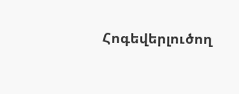Հոգեվերլուծող